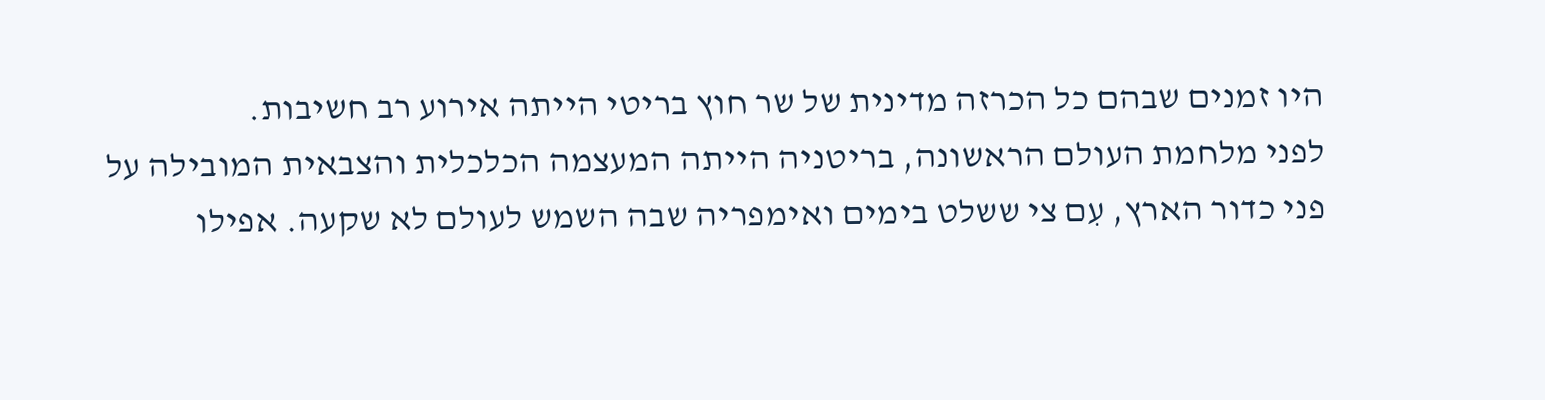היו זמנים שבהם כל הכרזה מדינית של שר חוץ בריטי הייתה אירוע רב חשיבות.
לפני מלחמת העולם הראשונה, בריטניה הייתה המעצמה הכלכלית והצבאית המובילה על פני כדור הארץ, עִם צי ששלט בימים ואימפריה שבה השמש לעולם לא שקעה. אפילו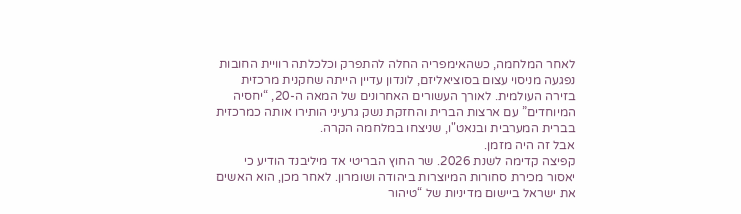לאחר המלחמה, כשהאימפריה החלה להתפרק וכלכלתה רוויית החובות נפגעה מניסוי עצום בסוציאליזם, לונדון עדיין הייתה שחקנית מרכזית בזירה העולמית. לאורך העשורים האחרונים של המאה ה-20, “יחסיה המיוחדים” עם ארצות הברית והחזקת נשק גרעיני הותירו אותה כמרכזית בברית המערבית ובנאט"ו, שניצחו במלחמה הקרה.
אבל זה היה מזמן.
קפיצה קדימה לשנת 2026. שר החוץ הבריטי אד מיליבנד הודיע כי יאסור מכירת סחורות המיוצרות ביהודה ושומרון. לאחר מכן, הוא האשים את ישראל ביישום מדיניות של “טיהור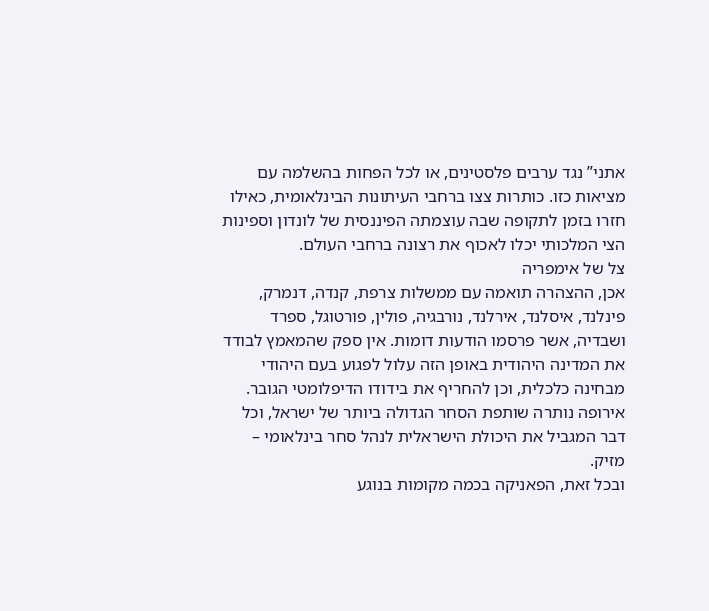אתני” נגד ערבים פלסטינים, או לכל הפחות בהשלמה עם מציאות כזו. כותרות צצו ברחבי העיתונות הבינלאומית, כאילו חזרו בזמן לתקופה שבה עוצמתה הפיננסית של לונדון וספינות הצי המלכותי יכלו לאכוף את רצונה ברחבי העולם.
צל של אימפריה
אכן, ההצהרה תואמה עם ממשלות צרפת, קנדה, דנמרק, פינלנד, איסלנד, אירלנד, נורבגיה, פולין, פורטוגל, ספרד ושבדיה, אשר פרסמו הודעות דומות. אין ספק שהמאמץ לבודד את המדינה היהודית באופן הזה עלול לפגוע בעם היהודי מבחינה כלכלית, וכן להחריף את בידודו הדיפלומטי הגובר. אירופה נותרה שותפת הסחר הגדולה ביותר של ישראל, וכל דבר המגביל את היכולת הישראלית לנהל סחר בינלאומי – מזיק.
ובכל זאת, הפאניקה בכמה מקומות בנוגע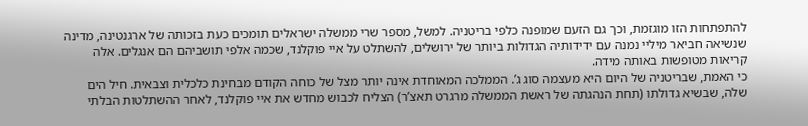להתפתחות הזו מוגזמת, וכך גם הזעם שמופנה כלפי בריטניה. למשל, מספר שרי ממשלה ישראלים תומכים כעת בזכותה של ארגנטינה, מדינה שנשיאה חביאר מיליי נמנה עם ידידותיה הגדולות ביותר של ירושלים, להשתלט על איי פוקלנד, שכמה אלפי תושביהם הם אנגלים. אלה קריאות מטופשות באותה מידה.
כי האמת, שבריטניה של היום היא מעצמה סוג ג’. הממלכה המאוחדת אינה יותר מצל של כוחה הקודם מבחינת כלכלית וצבאית. חיל הים שלה, שבשיא גדולתו (תחת הנהגתה של ראשת הממשלה מרגרט תאצ’ר) הצליח לכבוש מחדש את איי פוקלנד, לאחר ההשתלטות הבלתי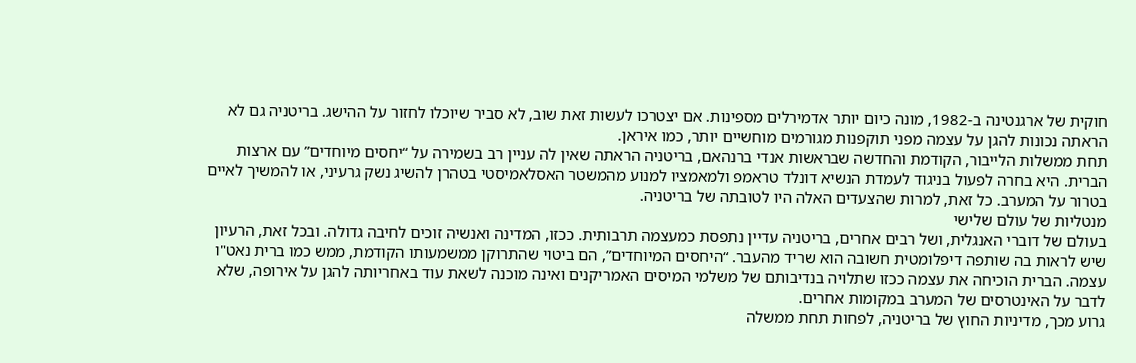חוקית של ארגנטינה ב-1982, מונה כיום יותר אדמירלים מספינות. אם יצטרכו לעשות זאת שוב, לא סביר שיוכלו לחזור על ההישג. בריטניה גם לא הראתה נכונות להגן על עצמה מפני תוקפנות מגורמים מוחשיים יותר, כמו איראן.
תחת ממשלות הלייבור, הקודמת והחדשה שבראשות אנדי ברנהאם, בריטניה הראתה שאין לה עניין רב בשמירה על “יחסים מיוחדים” עם ארצות הברית. היא בחרה לפעול בניגוד לעמדת הנשיא דונלד טראמפ ולמאמציו למנוע מהמשטר האסלאמיסטי בטהרן להשיג נשק גרעיני, או להמשיך לאיים בטרור על המערב. כל זאת, למרות שהצעדים האלה היו לטובתה של בריטניה.
מנטליות של עולם שלישי
בעולם של דוברי האנגלית, ושל רבים אחרים, בריטניה עדיין נתפסת כמעצמה תרבותית. ככזו, המדינה ואנשיה זוכים לחיבה גדולה. ובכל זאת, הרעיון שיש לראות בה שותפה דיפלומטית חשובה הוא שריד מהעבר. “היחסים המיוחדים”, הם ביטוי שהתרוקן ממשמעותו הקודמת, ממש כמו ברית נאט"ו עצמה. הברית הוכיחה את עצמה ככזו שתלויה בנדיבותם של משלמי המיסים האמריקנים ואינה מוכנה לשאת עוד באחריותה להגן על אירופה, שלא לדבר על האינטרסים של המערב במקומות אחרים.
גרוע מכך, מדיניות החוץ של בריטניה, לפחות תחת ממשלה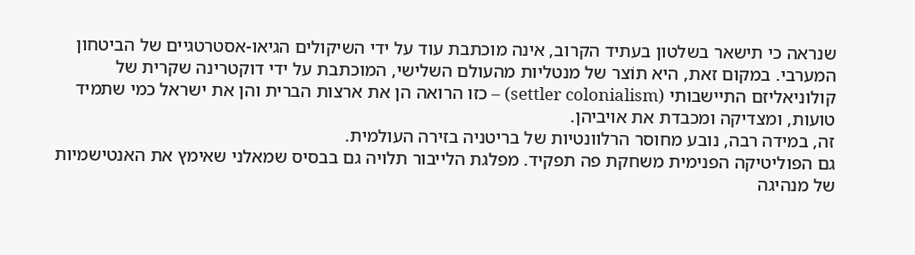שנראה כי תישאר בשלטון בעתיד הקרוב, אינה מוכתבת עוד על ידי השיקולים הגיאו-אסטרטגיים של הביטחון המערבי. במקום זאת, היא תוֹצר של מנטליות מהעולם השלישי, המוכתבת על ידי דוקטרינה שקרית של קולוניאליזם התיישבותי (settler colonialism) – כזו הרואה הן את ארצות הברית והן את ישראל כמי שתמיד טועות, ומצדיקה ומכבדת את אויביהן.
זה, במידה רבה, נובע מחוסר הרלוונטיות של בריטניה בזירה העולמית.
גם הפוליטיקה הפנימית משחקת פה תפקיד. מפלגת הלייבור תלויה גם בבסיס שמאלני שאימץ את האנטישמיות של מנהיגה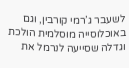לשעבר ג’רמי קורבין, וגם באוכלוסייה מוסלמית הולכת וגדלה שסייעה לנרמל את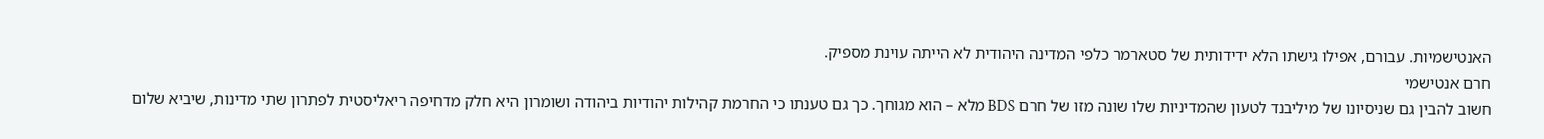האנטישמיות. עבורם, אפילו גישתו הלא ידידותית של סטארמר כלפי המדינה היהודית לא הייתה עוינת מספיק.
חרם אנטישמי
חשוב להבין גם שניסיונו של מיליבנד לטעון שהמדיניות שלו שונה מזו של חרם BDS מלא – הוא מגוחך. כך גם טענתו כי החרמת קהילות יהודיות ביהודה ושומרון היא חלק מדחיפה ריאליסטית לפתרון שתי מדינות, שיביא שלום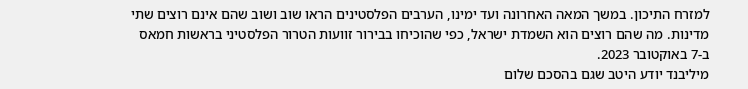למזרח התיכון. במשך המאה האחרונה ועד ימינו, הערבים הפלסטינים הראו שוב ושוב שהם אינם רוצים שתי מדינות. מה שהם רוצים הוא השמדת ישראל, כפי שהוכיחו בבירור זוועות הטרור הפלסטיני בראשות חמאס ב-7 באוקטובר 2023.
מיליבנד יודע היטב שגם בהסכם שלום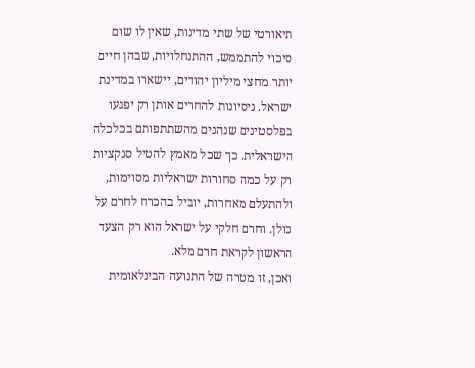תיאורטי של שתי מדינות, שאין לו שום סיכוי להתממש, ההתנחלויות, שבהן חיים יותר מחצי מיליון יהודים, יישארו במדינת ישראל. ניסיונות להחרים אותן רק יפגעו בפלסטינים שנהנים מהשתתפותם בכלכלה הישראלית. כך שכל מאמץ להטיל סנקציות רק על כמה סחורות ישראליות מסוימות, ולהתעלם מאחרות, יוביל בהכרח לחרם על כולן. וחרם חלקי על ישראל הוא רק הצעד הראשון לקראת חרם מלא.
ואכן, זו מטרה של התנועה הבינלאומית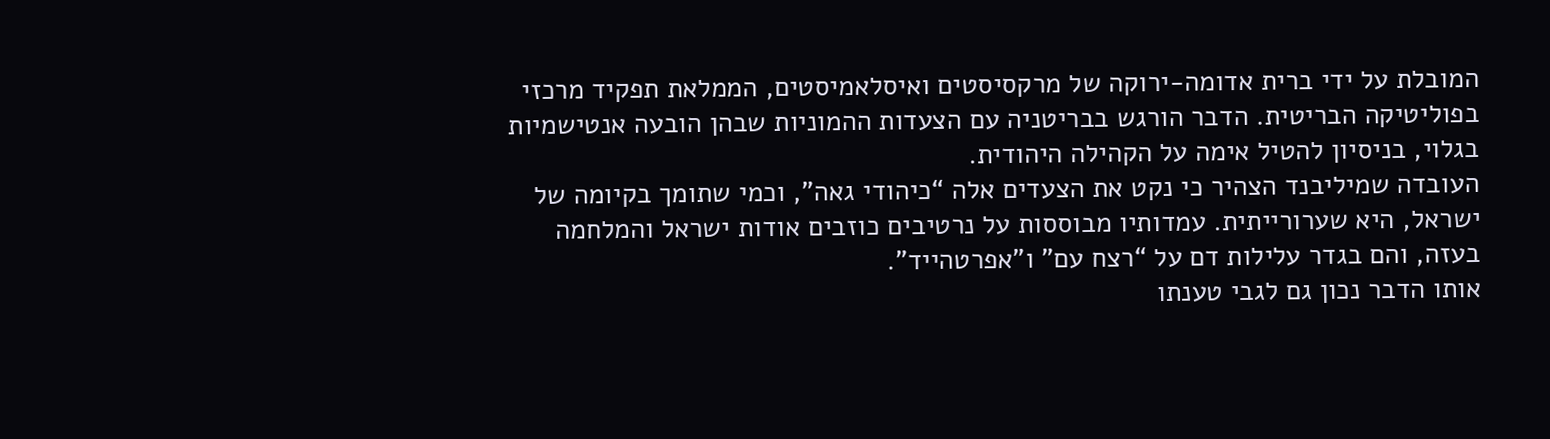המובלת על ידי ברית אדומה-ירוקה של מרקסיסטים ואיסלאמיסטים, הממלאת תפקיד מרכזי בפוליטיקה הבריטית. הדבר הורגש בבריטניה עם הצעדות ההמוניות שבהן הובעה אנטישמיות בגלוי, בניסיון להטיל אימה על הקהילה היהודית.
העובדה שמיליבנד הצהיר כי נקט את הצעדים אלה “כיהודי גאה”, וכמי שתומך בקיומה של ישראל, היא שערורייתית. עמדותיו מבוססות על נרטיבים כוזבים אודות ישראל והמלחמה בעזה, והם בגדר עלילות דם על “רצח עם” ו"אפרטהייד”.
אותו הדבר נכון גם לגבי טענתו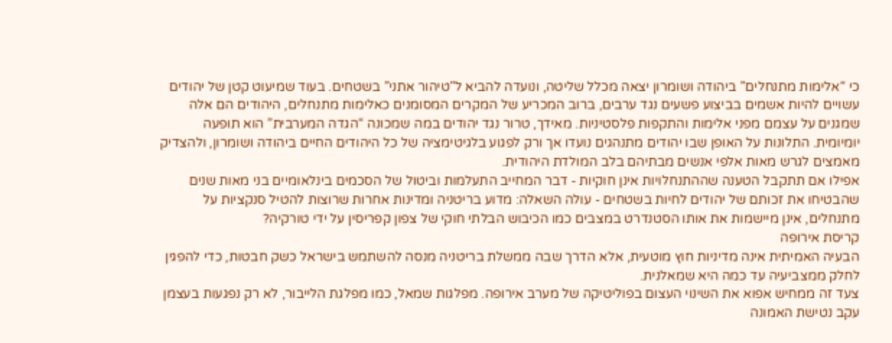כי “אלימות מתנחלים” ביהודה ושומרון יצאה מכלל שליטה, ונועדה להביא ל"טיהור אתני” בשטחים. בעוד שמיעוט קטן של יהודים עשויים להיות אשמים בביצוע פשעים נגד ערבים, ברוב המכריע של המקרים המסומנים כאלימות מתנחלים, היהודים הם אלה שמגנים על עצמם מפני אלימות והתקפות פלסטיניות. מאידך, טרור נגד יהודים במה שמכונה “הגדה המערבית” הוא תופעה יומיומית. התלונות על האופן שבו יהודים מתנהגים נועדו אך ורק לפגוע בלגיטימציה של כל היהודים החיים ביהודה ושומרון, ולהצדיק מאמצים לגרש מאות אלפי אנשים מבתיהם בלב המולדת היהודית.
אפילו אם תתקבל הטענה שההתנחלויות אינן חוקיות - דבר המחייב התעלמות וביטול של הסכמים בינלאומיים בני מאות שנים שהבטיחו את זכותם של יהודים לחיות בשטחים - עולה השאלה: מדוע בריטניה ומדינות אחרות שרוצות להטיל סנקציות על מתנחלים, אינן מיישמות את אותו הסטנדרט במצבים כמו הכיבוש הבלתי חוקי של צפון קפריסין על ידי טורקיה?
קריסת אירופה
הבעיה האמיתית אינה מדיניות חוץ מוטעית, אלא הדרך שבה ממשלת בריטניה מנסה להשתמש בישראל כשק חבטות, כדי להפגין לחלק ממצביעיה עד כמה היא שמאלנית.
צעד זה ממחיש אפוא את השינוי העצום בפוליטיקה של מערב אירופה. מפלגות שמאל, כמו מפלגת הלייבור, לא רק נפגעות בעצמן עקב נטישת האמונה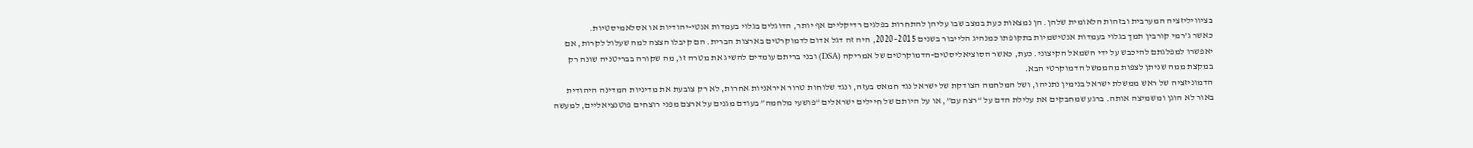בציוויליזציה המערבית ובזהות הלאומית שלהן. הן נמצאות כעת במצב שבו עליהן להתחרות בפלגים רדיקליים אף יותר, הדוגלים בגלוי בעמדות אנטי-יהודיות או אסלאמיסטיות.
כאשר ג’רמי קורבין תמך בגלוי בעמדות אנטישמיות בתקופתו כמנהיג הלייבור בשנים 2015–2020, היה זה דגל אדום לדמוקרטים בארצות הברית. הם קיבלו הצצה למה שעלול לקרות, אם יאפשרו למפלגתם להיכבש על ידי השמאל הקיצוני. כעת, כאשר הסוציאליסטים-הדמוקרטים של אמריקה (DSA) ובני בריתם עומדים להשיג את מטרה זו, מה שקורה בבריטניה שונה רק במקצת ממה שניתן לצפות מהממשל הדמוקרטי הבא.
הדמוניזציה של ראש ממשלת ישראל בנימין נתניהו, ושל המלחמה הצודקת של ישראל נגד חמאס בעזה, ונגד שלוחות טרור איראניות אחרות, לא רק צובעת את מדיניות המדינה היהודית באור לא הוגן ומשמיצה אותה. ברגע שמחבקים את עלילת הדם על “רצח עם”, או על היותם של חיילים ישראלים “פושעי מלחמה” בעודם מגנים על ארצם מפני רוצחים פוטנציאליים, למעשה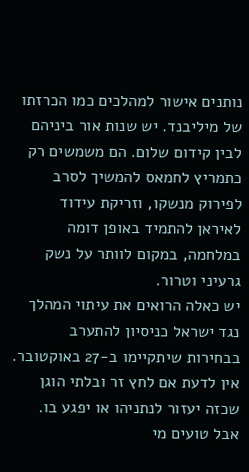נותנים אישור למהלכים כמו הכרזתו של מיליבנד. יש שנות אור ביניהם לבין קידום שלום. הם משמשים רק כתמריץ לחמאס להמשיך לסרב לפירוק מנשקו, וזריקת עידוד לאיראן להתמיד באופן דומה במלחמה, במקום לוותר על נשק גרעיני וטרור.
יש כאלה הרואים את עיתוי המהלך נגד ישראל כניסיון להתערב בבחירות שיתקיימו ב-27 באוקטובר. אין לדעת אם לחץ זר ובלתי הוגן שכזה יעזור לנתניהו או יפגע בו.
אבל טועים מי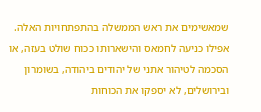שמאשימים את ראש הממשלה בהתפתחויות האלה. אפילו כניעה לחמאס והישארותו ככוח שולט בעזה, או הסכמה לטיהור אתני של יהודים ביהודה, בשומרון ובירושלים, לא יספקו את הכוחות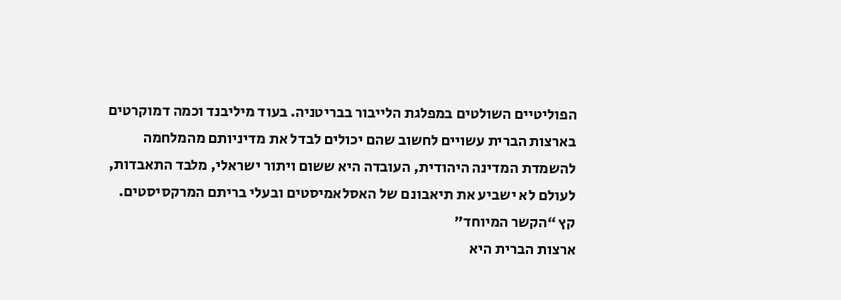הפוליטיים השולטים במפלגת הלייבור בבריטניה. בעוד מיליבנד וכמה דמוקרטים בארצות הברית עשויים לחשוב שהם יכולים לבדל את מדיניותם מהמלחמה להשמדת המדינה היהודית, העובדה היא ששום ויתור ישראלי, מלבד התאבדות, לעולם לא ישביע את תיאבונם של האסלאמיסטים ובעלי בריתם המרקסיסטים.
קץ “הקשר המיוחד”
ארצות הברית היא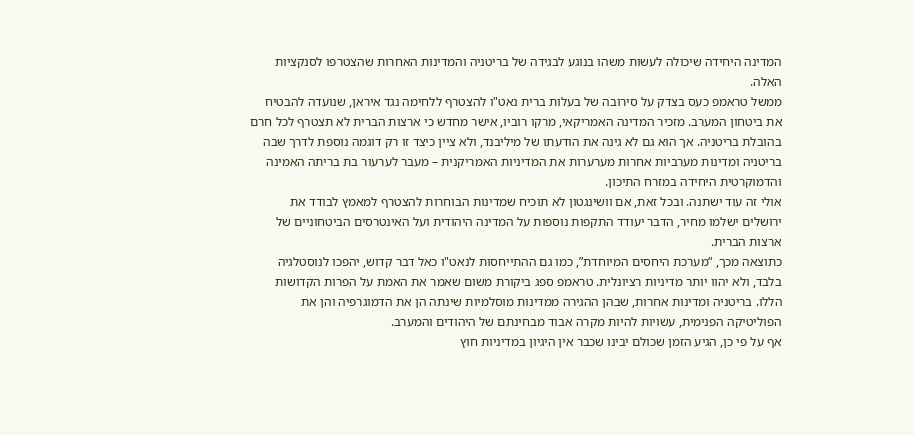המדינה היחידה שיכולה לעשות משהו בנוגע לבגידה של בריטניה והמדינות האחרות שהצטרפו לסנקציות האלה.
ממשל טראמפ כעס בצדק על סירובה של בעלות ברית נאט"ו להצטרף ללחימה נגד איראן, שנועדה להבטיח את ביטחון המערב. מזכיר המדינה האמריקאי, מרקו רוביו, אישר מחדש כי ארצות הברית לא תצטרף לכל חרם בהובלת בריטניה. אך הוא גם לא גינה את הודעתו של מיליבנד, ולא ציין כיצד זו רק דוגמה נוספת לדרך שבה בריטניה ומדינות מערביות אחרות מערערות את המדיניות האמריקנית – מעבר לערעור בת בריתה האמינה והדמוקרטית היחידה במזרח התיכון.
אולי זה עוד ישתנה. ובכל זאת, אם וושינגטון לא תוכיח שמדינות הבוחרות להצטרף למאמץ לבודד את ירושלים ישלמו מחיר, הדבר יעודד התקפות נוספות על המדינה היהודית ועל האינטרסים הביטחוניים של ארצות הברית.
כתוצאה מכך, “מערכת היחסים המיוחדת”, כמו גם ההתייחסות לנאט"ו כאל דבר קדוש, יהפכו לנוסטלגיה בלבד, ולא יהוו יותר מדיניות רציונלית. טראמפ ספג ביקורת משום שאמר את האמת על הפרות הקדושות הללו. בריטניה ומדינות אחרות, שבהן ההגירה ממדינות מוסלמיות שינתה הן את הדמוגרפיה והן את הפוליטיקה הפנימית, עשויות להיות מקרה אבוד מבחינתם של היהודים והמערב.
אף על פי כן, הגיע הזמן שכולם יבינו שכבר אין היגיון במדיניות חוץ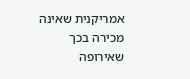אמריקנית שאינה מכירה בכך שאירופה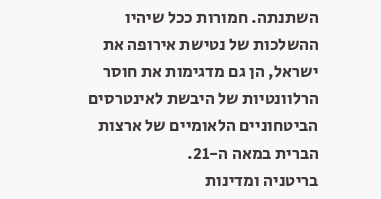השתנתה. חמורות ככל שיהיו ההשלכות של נטישת אירופה את ישראל, הן גם מדגימות את חוסר הרלוונטיות של היבשת לאינטרסים הביטחוניים הלאומיים של ארצות הברית במאה ה-21.
בריטניה ומדינות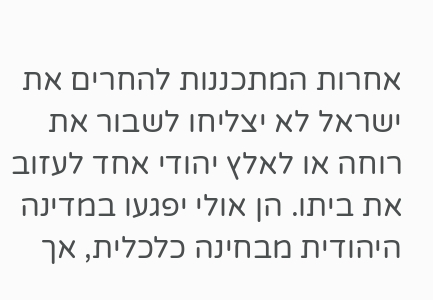אחרות המתכננות להחרים את ישראל לא יצליחו לשבור את רוחה או לאלץ יהודי אחד לעזוב את ביתו. הן אולי יפגעו במדינה היהודית מבחינה כלכלית, אך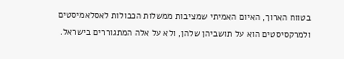בטווח הארוך, האיום האמיתי שמציבות ממשלות הכבולות לאסלאמיסטים ולמרקסיסטים הוא על תושביהן שלהן, ולא על אלה המתגוררים בישראל.